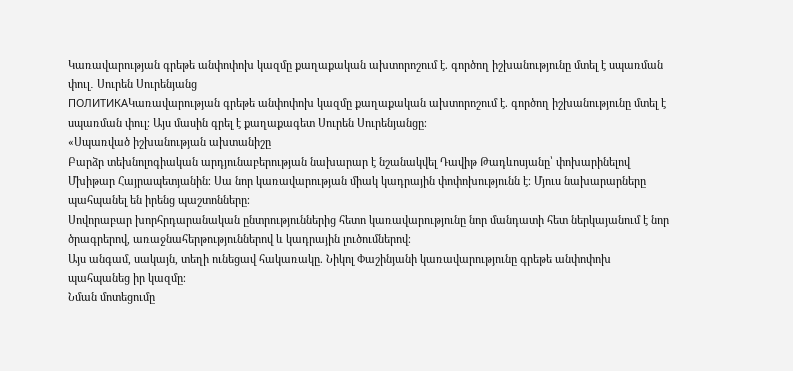Կառավարության գրեթե անփոփոխ կազմը քաղաքական ախտորոշում է. գործող իշխանությունը մտել է սպառման փուլ․ Սուրեն Սուրենյանց
ПОЛИТИКАԿառավարության գրեթե անփոփոխ կազմը քաղաքական ախտորոշում է. գործող իշխանությունը մտել է սպառման փուլ։ Այս մասին գրել է քաղաքագետ Սուրեն Սուրենյանցը։
«Սպառված իշխանության ախտանիշը
Բարձր տեխնոլոգիական արդյունաբերության նախարար է նշանակվել Դավիթ Թադևոսյանը՝ փոխարինելով Մխիթար Հայրապետյանին։ Սա նոր կառավարության միակ կադրային փոփոխությունն է։ Մյուս նախարարները պահպանել են իրենց պաշտոնները։
Սովորաբար խորհրդարանական ընտրություններից հետո կառավարությունը նոր մանդատի հետ ներկայանում է նոր ծրագրերով, առաջնահերթություններով և կադրային լուծումներով։
Այս անգամ, սակայն, տեղի ունեցավ հակառակը. Նիկոլ Փաշինյանի կառավարությունը գրեթե անփոփոխ պահպանեց իր կազմը։
Նման մոտեցումը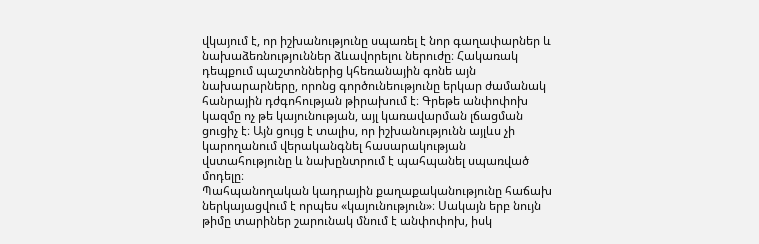վկայում է, որ իշխանությունը սպառել է նոր գաղափարներ և նախաձեռնություններ ձևավորելու ներուժը։ Հակառակ դեպքում պաշտոններից կհեռանային գոնե այն նախարարները, որոնց գործունեությունը երկար ժամանակ հանրային դժգոհության թիրախում է։ Գրեթե անփոփոխ կազմը ոչ թե կայունության, այլ կառավարման լճացման ցուցիչ է։ Այն ցույց է տալիս, որ իշխանությունն այլևս չի կարողանում վերականգնել հասարակության վստահությունը և նախընտրում է պահպանել սպառված մոդելը։
Պահպանողական կադրային քաղաքականությունը հաճախ ներկայացվում է որպես «կայունություն»։ Սակայն երբ նույն թիմը տարիներ շարունակ մնում է անփոփոխ, իսկ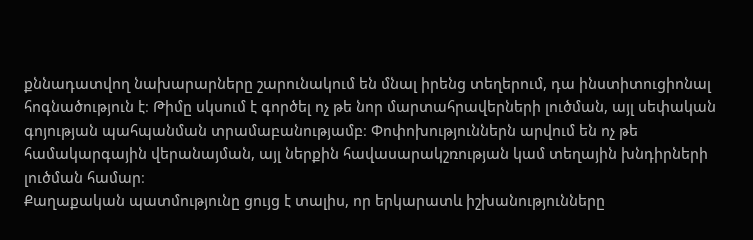քննադատվող նախարարները շարունակում են մնալ իրենց տեղերում, դա ինստիտուցիոնալ հոգնածություն է։ Թիմը սկսում է գործել ոչ թե նոր մարտահրավերների լուծման, այլ սեփական գոյության պահպանման տրամաբանությամբ։ Փոփոխություններն արվում են ոչ թե համակարգային վերանայման, այլ ներքին հավասարակշռության կամ տեղային խնդիրների լուծման համար։
Քաղաքական պատմությունը ցույց է տալիս, որ երկարատև իշխանությունները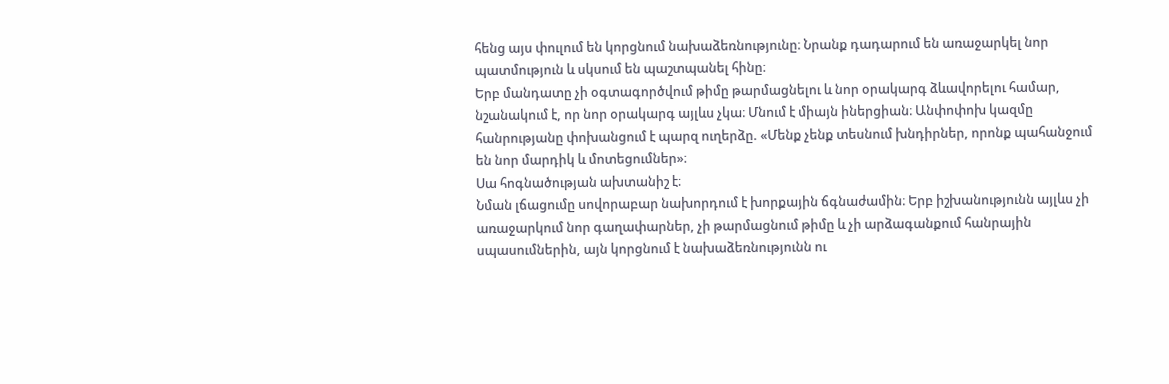հենց այս փուլում են կորցնում նախաձեռնությունը։ Նրանք դադարում են առաջարկել նոր պատմություն և սկսում են պաշտպանել հինը։
Երբ մանդատը չի օգտագործվում թիմը թարմացնելու և նոր օրակարգ ձևավորելու համար, նշանակում է, որ նոր օրակարգ այլևս չկա։ Մնում է միայն իներցիան։ Անփոփոխ կազմը հանրությանը փոխանցում է պարզ ուղերձը. «Մենք չենք տեսնում խնդիրներ, որոնք պահանջում են նոր մարդիկ և մոտեցումներ»։
Սա հոգնածության ախտանիշ է։
Նման լճացումը սովորաբար նախորդում է խորքային ճգնաժամին։ Երբ իշխանությունն այլևս չի առաջարկում նոր գաղափարներ, չի թարմացնում թիմը և չի արձագանքում հանրային սպասումներին, այն կորցնում է նախաձեռնությունն ու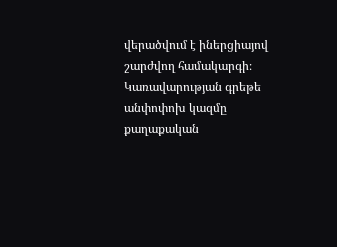վերածվում է իներցիայով շարժվող համակարգի։ Կառավարության գրեթե անփոփոխ կազմը քաղաքական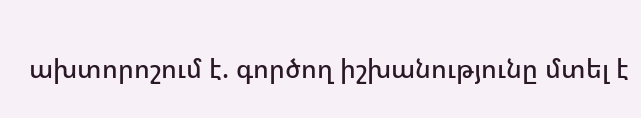ախտորոշում է. գործող իշխանությունը մտել է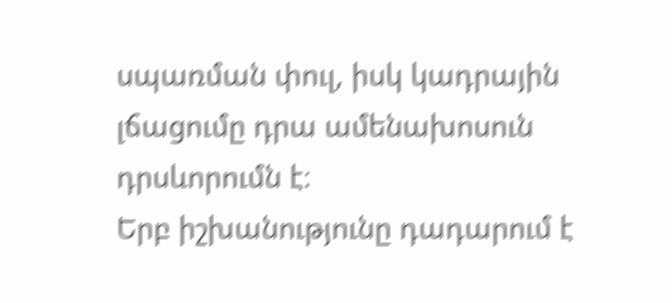սպառման փուլ, իսկ կադրային լճացումը դրա ամենախոսուն դրսևորումն է։
Երբ իշխանությունը դադարում է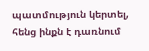պատմություն կերտել, հենց ինքն է դառնում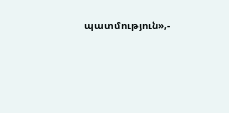պատմություն»,-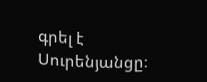գրել է Սուրենյանցը։